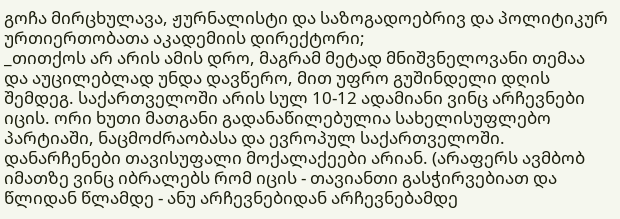გოჩა მირცხულავა, ჟურნალისტი და საზოგადოებრივ და პოლიტიკურ ურთიერთობათა აკადემიის დირექტორი;
_თითქოს არ არის ამის დრო, მაგრამ მეტად მნიშვნელოვანი თემაა და აუცილებლად უნდა დავწერო, მით უფრო გუშინდელი დღის შემდეგ. საქართველოში არის სულ 10-12 ადამიანი ვინც არჩევნები იცის. ორი ხუთი მათგანი გადანაწილებულია სახელისუფლებო პარტიაში, ნაცმოძრაობასა და ევროპულ საქართველოში. დანარჩენები თავისუფალი მოქალაქეები არიან. (არაფერს ავმბობ იმათზე ვინც იბრალებს რომ იცის - თავიანთი გასჭირვებიათ და წლიდან წლამდე - ანუ არჩევნებიდან არჩევნებამდე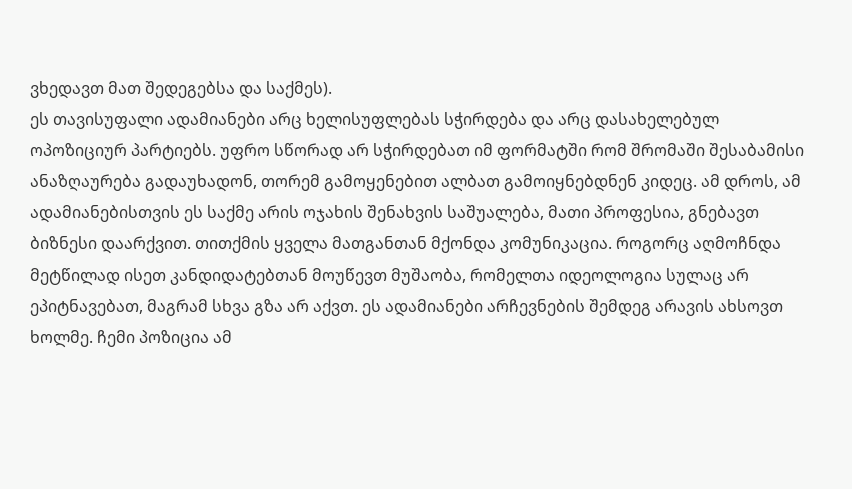ვხედავთ მათ შედეგებსა და საქმეს).
ეს თავისუფალი ადამიანები არც ხელისუფლებას სჭირდება და არც დასახელებულ ოპოზიციურ პარტიებს. უფრო სწორად არ სჭირდებათ იმ ფორმატში რომ შრომაში შესაბამისი ანაზღაურება გადაუხადონ, თორემ გამოყენებით ალბათ გამოიყნებდნენ კიდეც. ამ დროს, ამ ადამიანებისთვის ეს საქმე არის ოჯახის შენახვის საშუალება, მათი პროფესია, გნებავთ ბიზნესი დაარქვით. თითქმის ყველა მათგანთან მქონდა კომუნიკაცია. როგორც აღმოჩნდა მეტწილად ისეთ კანდიდატებთან მოუწევთ მუშაობა, რომელთა იდეოლოგია სულაც არ ეპიტნავებათ, მაგრამ სხვა გზა არ აქვთ. ეს ადამიანები არჩევნების შემდეგ არავის ახსოვთ ხოლმე. ჩემი პოზიცია ამ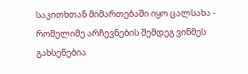საკითხთან მიმართებაში იყო ცალსახა - რომელიმე არჩევნების შემდეგ ვინმეს გახსენებია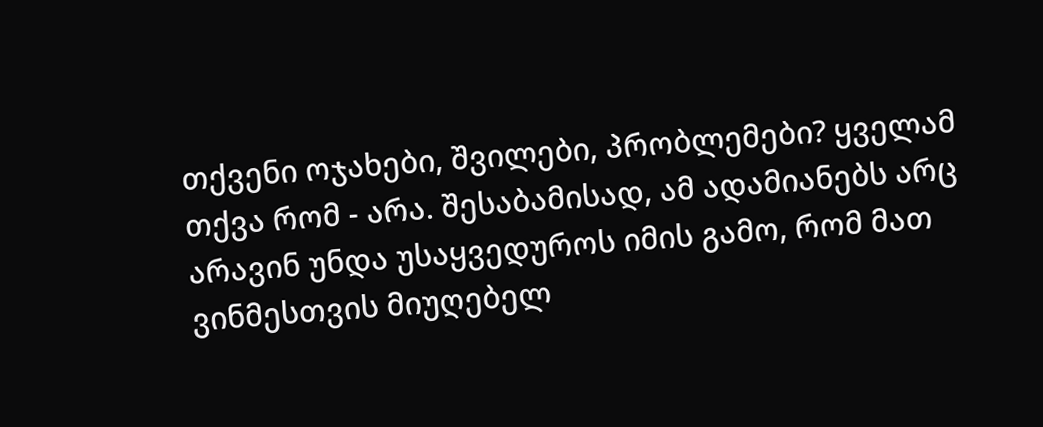თქვენი ოჯახები, შვილები, პრობლემები? ყველამ თქვა რომ - არა. შესაბამისად, ამ ადამიანებს არც არავინ უნდა უსაყვედუროს იმის გამო, რომ მათ ვინმესთვის მიუღებელ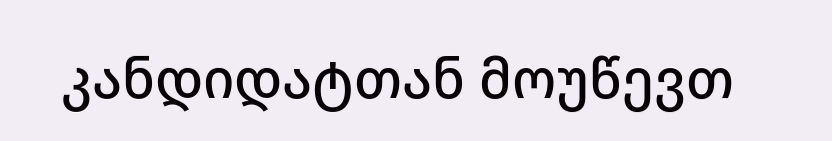კანდიდატთან მოუწევთ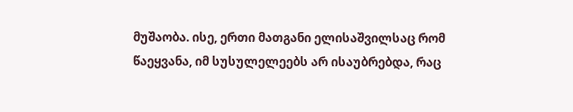მუშაობა. ისე, ერთი მათგანი ელისაშვილსაც რომ წაეყვანა, იმ სუსულელეებს არ ისაუბრებდა, რაც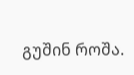გუშინ როშა.